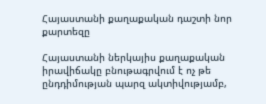Հայաստանի քաղաքական դաշտի նոր քարտեզը

Հայաստանի ներկայիս քաղաքական իրավիճակը բնութագրվում է ոչ թե ընդդիմության պարզ ակտիվությամբ,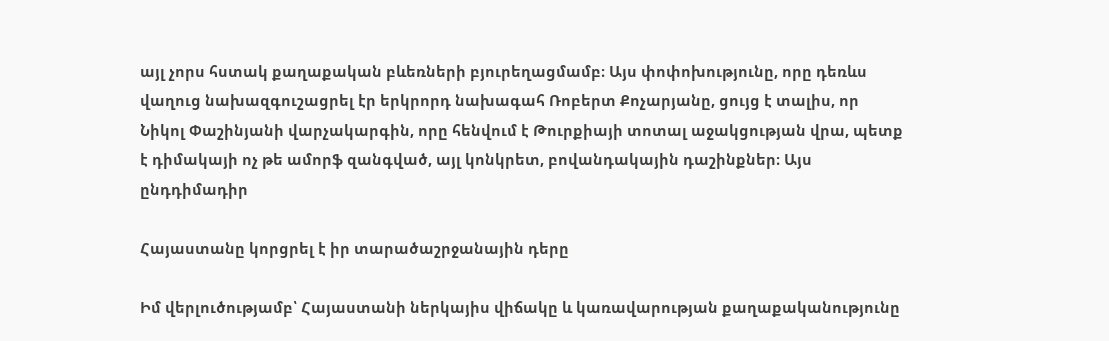այլ չորս հստակ քաղաքական բևեռների բյուրեղացմամբ։ Այս փոփոխությունը, որը դեռևս վաղուց նախազգուշացրել էր երկրորդ նախագահ Ռոբերտ Քոչարյանը, ցույց է տալիս, որ Նիկոլ Փաշինյանի վարչակարգին, որը հենվում է Թուրքիայի տոտալ աջակցության վրա, պետք է դիմակայի ոչ թե ամորֆ զանգված, այլ կոնկրետ, բովանդակային դաշինքներ։ Այս ընդդիմադիր

Հայաստանը կորցրել է իր տարածաշրջանային դերը

Իմ վերլուծությամբ՝ Հայաստանի ներկայիս վիճակը և կառավարության քաղաքականությունը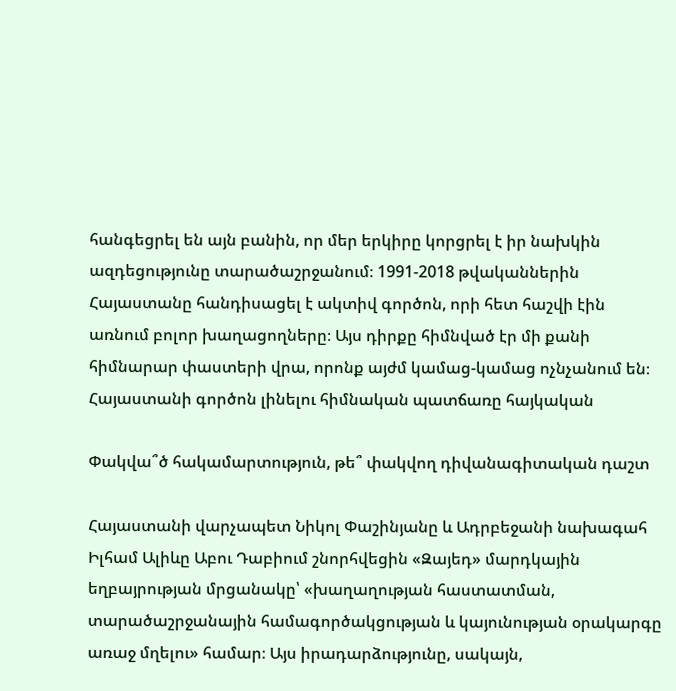հանգեցրել են այն բանին, որ մեր երկիրը կորցրել է իր նախկին ազդեցությունը տարածաշրջանում։ 1991-2018 թվականներին Հայաստանը հանդիսացել է ակտիվ գործոն, որի հետ հաշվի էին առնում բոլոր խաղացողները։ Այս դիրքը հիմնված էր մի քանի հիմնարար փաստերի վրա, որոնք այժմ կամաց-կամաց ոչնչանում են։ Հայաստանի գործոն լինելու հիմնական պատճառը հայկական

Փակվա՞ծ հակամարտություն, թե՞ փակվող դիվանագիտական դաշտ

Հայաստանի վարչապետ Նիկոլ Փաշինյանը և Ադրբեջանի նախագահ Իլհամ Ալիևը Աբու Դաբիում շնորհվեցին «Զայեդ» մարդկային եղբայրության մրցանակը՝ «խաղաղության հաստատման, տարածաշրջանային համագործակցության և կայունության օրակարգը առաջ մղելու» համար։ Այս իրադարձությունը, սակայն,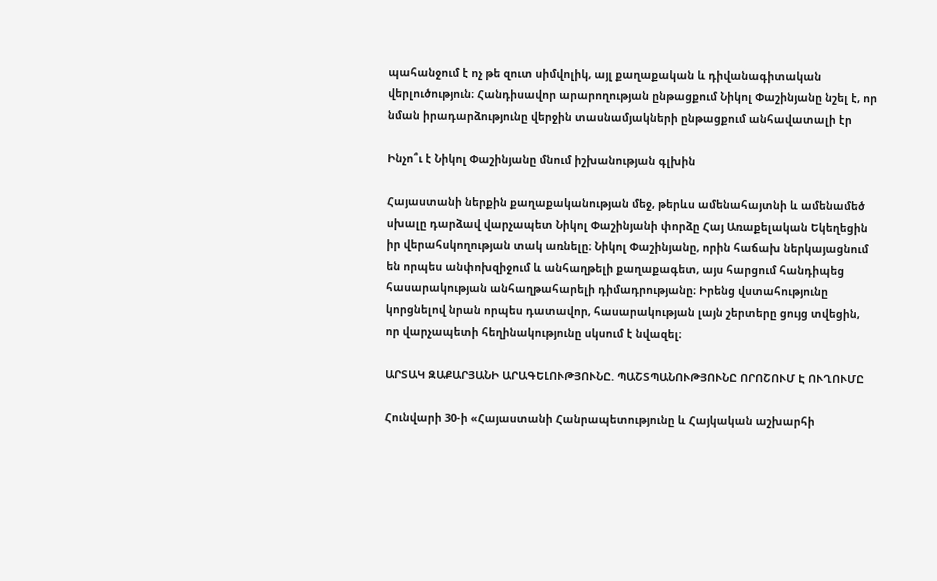պահանջում է ոչ թե զուտ սիմվոլիկ, այլ քաղաքական և դիվանագիտական վերլուծություն։ Հանդիսավոր արարողության ընթացքում Նիկոլ Փաշինյանը նշել է, որ նման իրադարձությունը վերջին տասնամյակների ընթացքում անհավատալի էր

Ինչո՞ւ է Նիկոլ Փաշինյանը մնում իշխանության գլխին

Հայաստանի ներքին քաղաքականության մեջ, թերևս ամենահայտնի և ամենամեծ սխալը դարձավ վարչապետ Նիկոլ Փաշինյանի փորձը Հայ Առաքելական Եկեղեցին իր վերահսկողության տակ առնելը։ Նիկոլ Փաշինյանը, որին հաճախ ներկայացնում են որպես անփոխզիջում և անհաղթելի քաղաքագետ, այս հարցում հանդիպեց հասարակության անհաղթահարելի դիմադրությանը։ Իրենց վստահությունը կորցնելով նրան որպես դատավոր, հասարակության լայն շերտերը ցույց տվեցին, որ վարչապետի հեղինակությունը սկսում է նվազել։

ԱՐՏԱԿ ԶԱՔԱՐՅԱՆԻ ԱՐԱԳԵԼՈՒԹՅՈՒՆԸ. ՊԱՇՏՊԱՆՈՒԹՅՈՒՆԸ ՈՐՈՇՈՒՄ Է ՈՒՂՈՒՄԸ

Հունվարի 30-ի «Հայաստանի Հանրապետությունը և Հայկական աշխարհի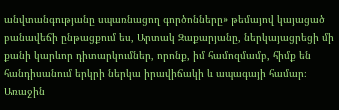անվտանգությանը սպառնացող գործոնները» թեմայով կայացած բանավեճի ընթացքում ես, Արտակ Զաքարյանը, ներկայացրեցի մի քանի կարևոր դիտարկումներ, որոնք, իմ համոզմամբ, հիմք են հանդիսանում երկրի ներկա իրավիճակի և ապագայի համար։ Առաջին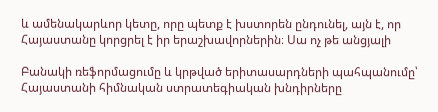և ամենակարևոր կետը, որը պետք է խստորեն ընդունել, այն է, որ Հայաստանը կորցրել է իր երաշխավորներին։ Սա ոչ թե անցյալի

Բանակի ռեֆորմացումը և կրթված երիտասարդների պահպանումը՝ Հայաստանի հիմնական ստրատեգիական խնդիրները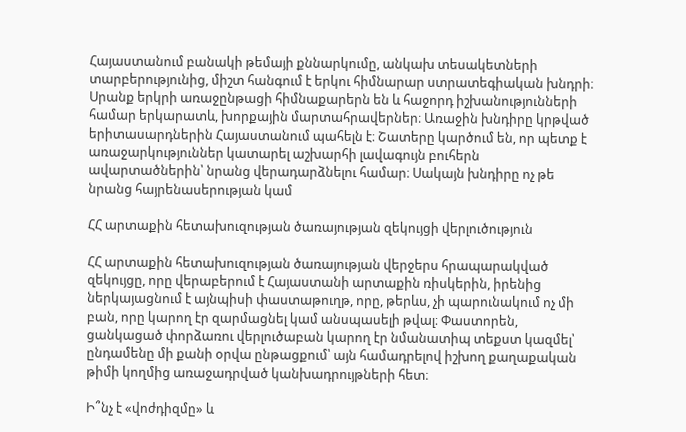Հայաստանում բանակի թեմայի քննարկումը, անկախ տեսակետների տարբերությունից, միշտ հանգում է երկու հիմնարար ստրատեգիական խնդրի։ Սրանք երկրի առաջընթացի հիմնաքարերն են և հաջորդ իշխանությունների համար երկարատև, խորքային մարտահրավերներ։ Առաջին խնդիրը կրթված երիտասարդներին Հայաստանում պահելն է։ Շատերը կարծում են, որ պետք է առաջարկություններ կատարել աշխարհի լավագույն բուհերն ավարտածներին՝ նրանց վերադարձնելու համար։ Սակայն խնդիրը ոչ թե նրանց հայրենասերության կամ

ՀՀ արտաքին հետախուզության ծառայության զեկույցի վերլուծություն

ՀՀ արտաքին հետախուզության ծառայության վերջերս հրապարակված զեկույցը, որը վերաբերում է Հայաստանի արտաքին ռիսկերին, իրենից ներկայացնում է այնպիսի փաստաթուղթ, որը, թերևս, չի պարունակում ոչ մի բան, որը կարող էր զարմացնել կամ անսպասելի թվալ։ Փաստորեն, ցանկացած փորձառու վերլուծաբան կարող էր նմանատիպ տեքստ կազմել՝ ընդամենը մի քանի օրվա ընթացքում՝ այն համադրելով իշխող քաղաքական թիմի կողմից առաջադրված կանխադրույթների հետ։

Ի՞նչ է «վոժդիզմը» և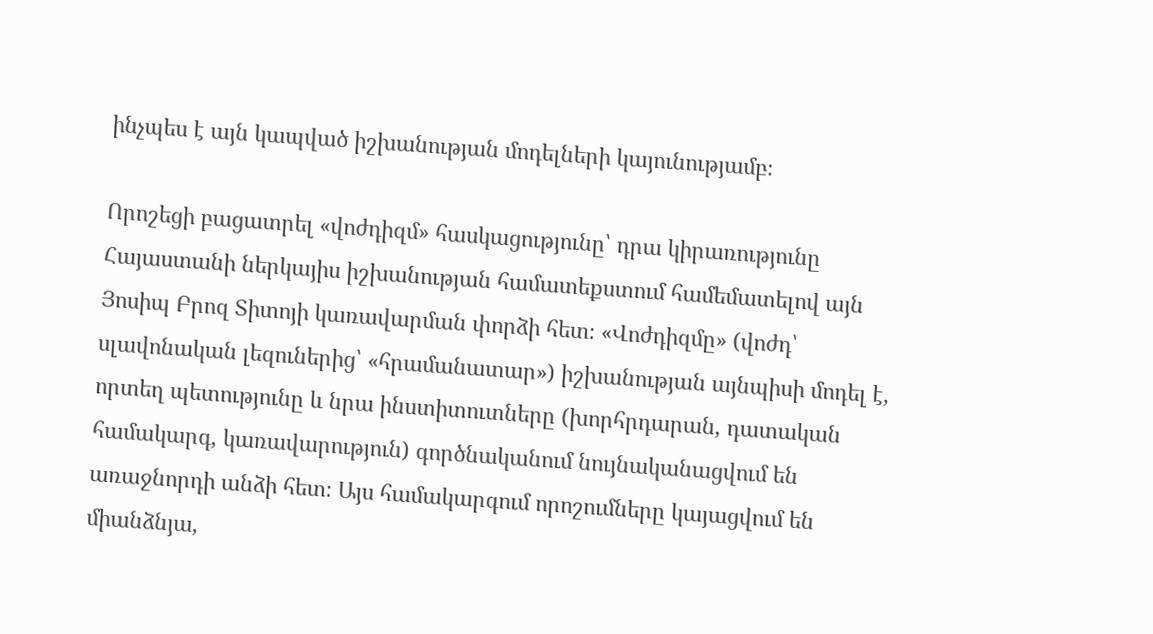ինչպես է այն կապված իշխանության մոդելների կայունությամբ։

Որոշեցի բացատրել «վոժդիզմ» հասկացությունը՝ դրա կիրառությունը Հայաստանի ներկայիս իշխանության համատեքստում համեմատելով այն Յոսիպ Բրոզ Տիտոյի կառավարման փորձի հետ։ «Վոժդիզմը» (վոժդ՝ սլավոնական լեզուներից՝ «հրամանատար») իշխանության այնպիսի մոդել է, որտեղ պետությունը և նրա ինստիտուտները (խորհրդարան, դատական համակարգ, կառավարություն) գործնականում նույնականացվում են առաջնորդի անձի հետ։ Այս համակարգում որոշումները կայացվում են միանձնյա,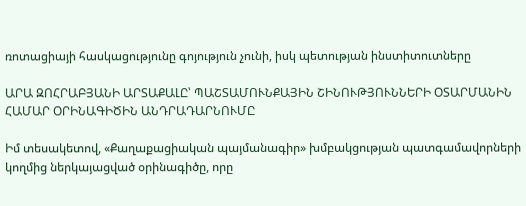ռոտացիայի հասկացությունը գոյություն չունի, իսկ պետության ինստիտուտները

ԱՐԱ ԶՈՀՐԱԲՅԱՆԻ ԱՐՏԱՔԱԼԸ՝ ՊԱՇՏԱՄՈՒՆՔԱՅԻՆ ՇԻՆՈՒԹՅՈՒՆՆԵՐԻ ՕՏԱՐՄԱՆԻՆ ՀԱՄԱՐ ՕՐԻՆԱԳԻԾԻՆ ԱՆԴՐԱԴԱՐՆՈՒՄԸ

Իմ տեսակետով, «Քաղաքացիական պայմանագիր» խմբակցության պատգամավորների կողմից ներկայացված օրինագիծը, որը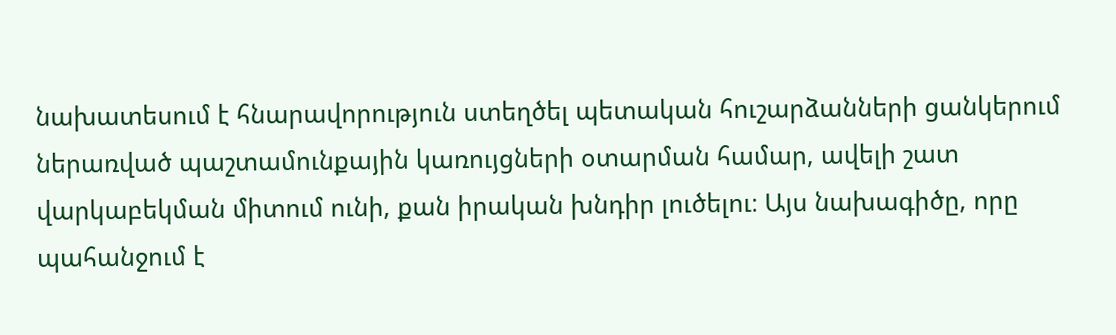նախատեսում է հնարավորություն ստեղծել պետական հուշարձանների ցանկերում ներառված պաշտամունքային կառույցների օտարման համար, ավելի շատ վարկաբեկման միտում ունի, քան իրական խնդիր լուծելու։ Այս նախագիծը, որը պահանջում է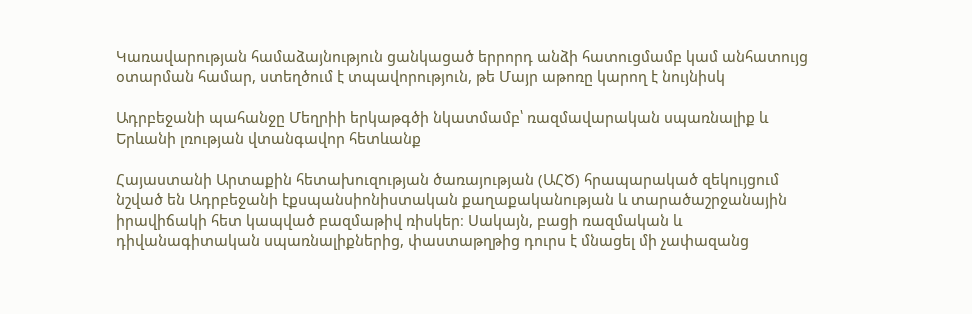Կառավարության համաձայնություն ցանկացած երրորդ անձի հատուցմամբ կամ անհատույց օտարման համար, ստեղծում է տպավորություն, թե Մայր աթոռը կարող է նույնիսկ

Ադրբեջանի պահանջը Մեղրիի երկաթգծի նկատմամբ՝ ռազմավարական սպառնալիք և Երևանի լռության վտանգավոր հետևանք

Հայաստանի Արտաքին հետախուզության ծառայության (ԱՀԾ) հրապարակած զեկույցում նշված են Ադրբեջանի էքսպանսիոնիստական քաղաքականության և տարածաշրջանային իրավիճակի հետ կապված բազմաթիվ ռիսկեր։ Սակայն, բացի ռազմական և դիվանագիտական սպառնալիքներից, փաստաթղթից դուրս է մնացել մի չափազանց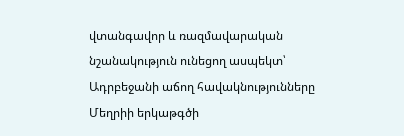վտանգավոր և ռազմավարական նշանակություն ունեցող ասպեկտ՝ Ադրբեջանի աճող հավակնությունները Մեղրիի երկաթգծի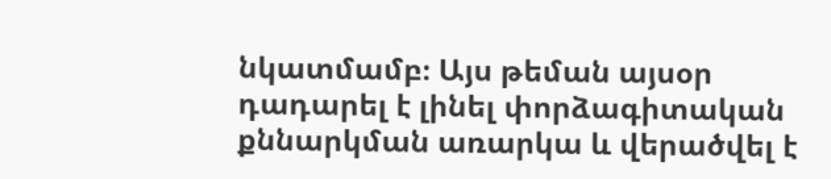նկատմամբ։ Այս թեման այսօր դադարել է լինել փորձագիտական քննարկման առարկա և վերածվել է